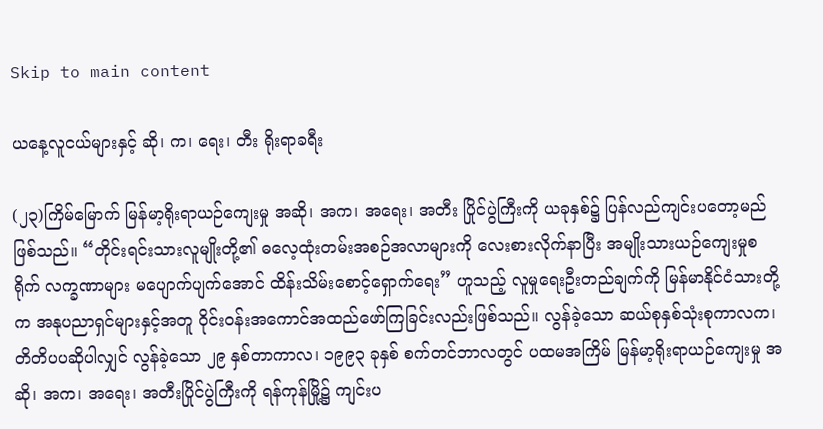Skip to main content

ယနေ့လူငယ်များနှင့် ဆို၊ က၊ ရေး၊ တီး ရိုးရာခရီး

(၂၃)ကြိမ်မြောက် မြန်မာ့ရိုးရာယဉ်ကျေးမှု အဆို၊ အက၊ အရေး၊ အတီး ပြိုင်ပွဲကြီးကို ယခုနှစ်၌ ပြန်လည်ကျင်းပတော့မည်ဖြစ်သည်။ “တိုင်းရင်းသားလူမျိုးတို့၏ ဓလေ့ထုံးတမ်းအစဉ်အလာများကို လေးစားလိုက်နာပြီး အမျိုးသားယဉ်ကျေးမှုစရိုက် လက္ခဏာများ မပျောက်ပျက်အောင် ထိန်းသိမ်းစောင့်ရှောက်ရေး” ဟူသည့် လူမှုရေးဦးတည်ချက်ကို မြန်မာနိုင်ငံသားတို့က အနုပညာရှင်များနှင့်အတူ ဝိုင်းဝန်းအကောင်အထည်ဖော်ကြခြင်းလည်းဖြစ်သည်။ လွန်ခဲ့သော ဆယ်စုနှစ်သုံးစုကာလက၊ တိတိပပဆိုပါလျှင် လွန်ခဲ့သော ၂၉ နှစ်တာကာလ၊ ၁၉၉၃ ခုနှစ် စက်တင်ဘာလတွင် ပထမအကြိမ် မြန်မာ့ရိုးရာယဉ်ကျေးမှု အဆို၊ အက၊ အရေး၊ အတီးပြိုင်ပွဲကြီးကို ရန်ကုန်မြို့၌ ကျင်းပ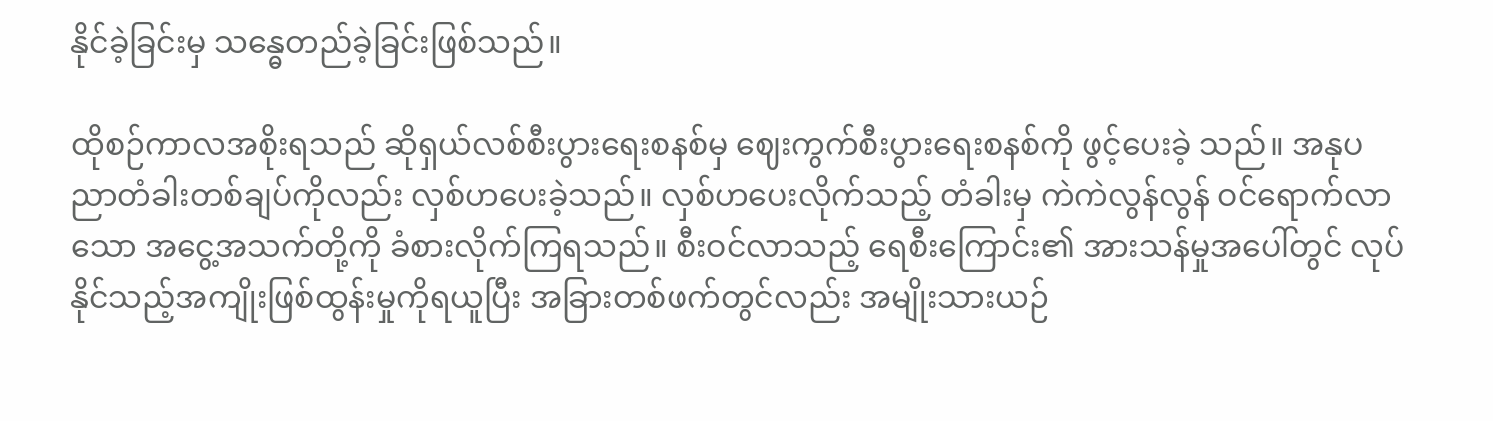နိုင်ခဲ့ခြင်းမှ သန္ဓေတည်ခဲ့ခြင်းဖြစ်သည်။

ထိုစဉ်ကာလအစိုးရသည် ဆိုရှယ်လစ်စီးပွားရေးစနစ်မှ ဈေးကွက်စီးပွားရေးစနစ်ကို ဖွင့်ပေးခဲ့ သည်။ အနုပညာတံခါးတစ်ချပ်ကိုလည်း လှစ်ဟပေးခဲ့သည်။ လှစ်ဟပေးလိုက်သည့် တံခါးမှ ကဲကဲလွန်လွန် ဝင်ရောက်လာသော အငွေ့အသက်တို့ကို ခံစားလိုက်ကြရသည်။ စီးဝင်လာသည့် ရေစီးကြောင်း၏ အားသန်မှုအပေါ်တွင် လုပ်နိုင်သည့်အကျိုးဖြစ်ထွန်းမှုကိုရယူပြီး အခြားတစ်ဖက်တွင်လည်း အမျိုးသားယဉ်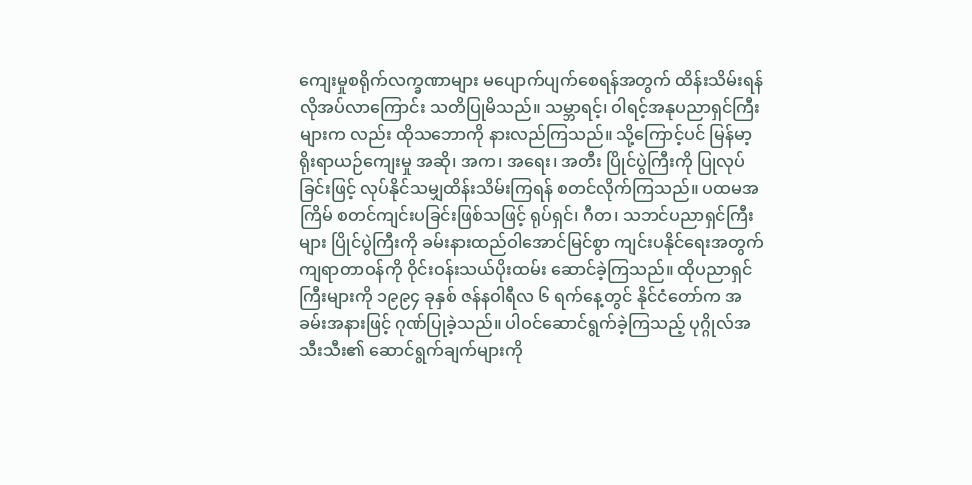ကျေးမှုစရိုက်လက္ခဏာများ မပျောက်ပျက်စေရန်အတွက် ထိန်းသိမ်းရန် လိုအပ်လာကြောင်း သတိပြုမိသည်။ သမ္ဘာရင့်၊ ဝါရင့်အနုပညာရှင်ကြီးများက လည်း ထိုသဘောကို နားလည်ကြသည်။ သို့ကြောင့်ပင် မြန်မာ့ရိုးရာယဉ်ကျေးမှု အဆို၊ အက၊ အရေး၊ အတီး ပြိုင်ပွဲကြီးကို ပြုလုပ်ခြင်းဖြင့် လုပ်နိုင်သမျှထိန်းသိမ်းကြရန် စတင်လိုက်ကြသည်။ ပထမအကြိမ် စတင်ကျင်းပခြင်းဖြစ်သဖြင့် ရုပ်ရှင်၊ ဂီတ၊ သဘင်ပညာရှင်ကြီးများ ပြိုင်ပွဲကြီးကို ခမ်းနားထည်ဝါအောင်မြင်စွာ ကျင်းပနိုင်ရေးအတွက် ကျရာတာဝန်ကို ဝိုင်းဝန်းသယ်ပိုးထမ်း ဆောင်ခဲ့ကြသည်။ ထိုပညာရှင်ကြီးများကို ၁၉၉၄ ခုနှစ် ဇန်နဝါရီလ ၆ ရက်နေ့တွင် နိုင်ငံတော်က အခမ်းအနားဖြင့် ဂုဏ်ပြုခဲ့သည်။ ပါဝင်ဆောင်ရွက်ခဲ့ကြသည့် ပုဂ္ဂိုလ်အသီးသီး၏ ဆောင်ရွက်ချက်များကို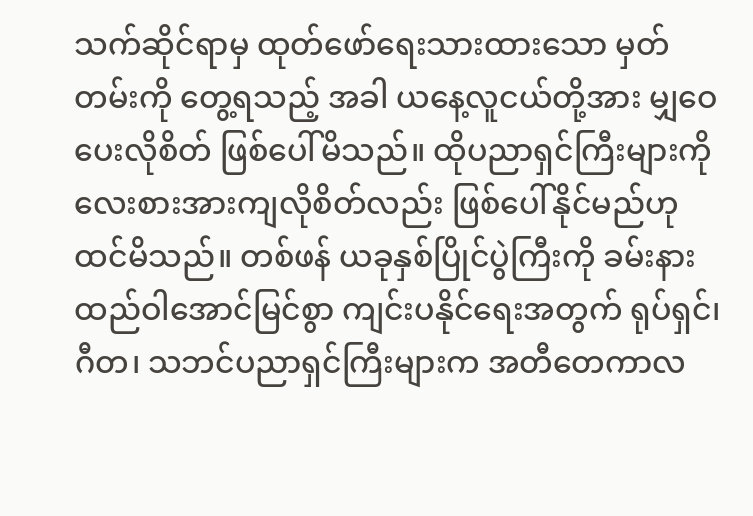သက်ဆိုင်ရာမှ ထုတ်ဖော်ရေးသားထားသော မှတ်တမ်းကို တွေ့ရသည့် အခါ ယနေ့လူငယ်တို့အား မျှဝေပေးလိုစိတ် ဖြစ်ပေါ်မိသည်။ ထိုပညာရှင်ကြီးများကို လေးစားအားကျလိုစိတ်လည်း ဖြစ်ပေါ်နိုင်မည်ဟု ထင်မိသည်။ တစ်ဖန် ယခုနှစ်ပြိုင်ပွဲကြီးကို ခမ်းနား ထည်ဝါအောင်မြင်စွာ ကျင်းပနိုင်ရေးအတွက် ရုပ်ရှင်၊ ဂီတ၊ သဘင်ပညာရှင်ကြီးများက အတီတေကာလ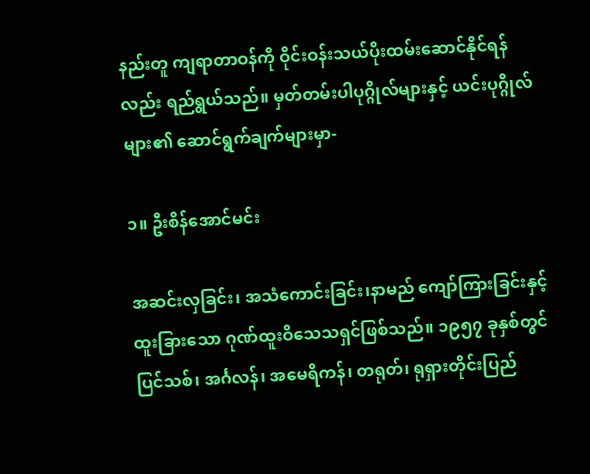နည်းတူ ကျရာတာဝန်ကို ဝိုင်းဝန်းသယ်ပိုးထမ်းဆောင်နိုင်ရန်လည်း ရည်ရွယ်သည်။ မှတ်တမ်းပါပုဂ္ဂိုလ်များနှင့် ယင်းပုဂ္ဂိုလ်များ၏ ဆောင်ရွက်ချက်များမှာ-

၁။ ဦးစိန်အောင်မင်း

အဆင်းလှခြင်း၊ အသံကောင်းခြင်း၊နာမည် ကျော်ကြားခြင်းနှင့် ထူးခြားသော ဂုဏ်ထူးဝိသေသရှင်ဖြစ်သည်။ ၁၉၅၇ ခုနှစ်တွင် ပြင်သစ်၊ အင်္ဂလန်၊ အမေရိကန်၊ တရုတ်၊ ရုရှားတိုင်းပြည်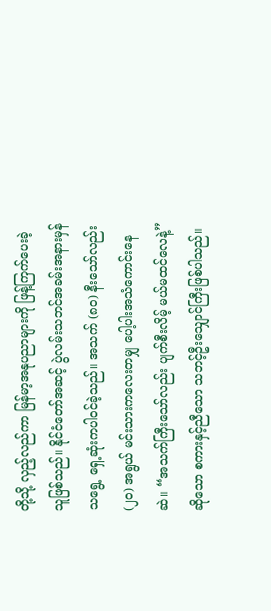တို့သို့ လှည့်လည်ကာ မြန်မာ့အနုပညာများကို ဖြန့်ကြက်ပေးခဲ့သူဖြစ်သည်။ နိုင်ငံတော်အဆင့် ပွဲလမ်းသဘင်အခမ်းအနားမှန်သရွေ့ ရှေ့ဆုံးကပါဝင်ခဲ့သည်။ အသက် (၈၀) နီးသော်လည်း (၂၀) အရွယ် မင်းသားကလေးတမျှ ပေါ့ပါးအသံကောင်းနေဆဲ။ “အသက်ကြီးသော်လည်း ပျက်စီးလိမ့် မယ်မထင်လေနဲ့” ဆိုသော စကားနှင့်ညီသော သဘင့်ဦးသျှောင်ကြီးဖြစ်ပါသည်။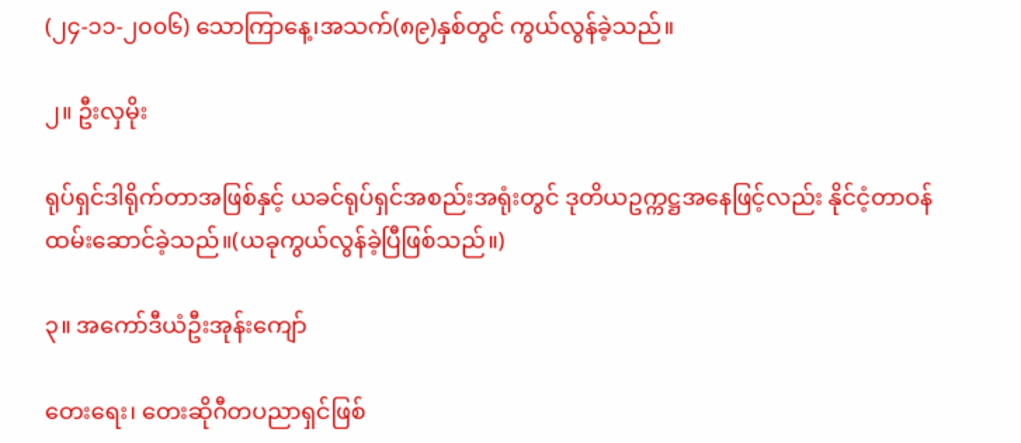(၂၄-၁၁-၂၀၀၆) သောကြာနေ့၊အသက်(၈၉)နှစ်တွင် ကွယ်လွန်ခဲ့သည်။

၂။ ဦးလှမိုး

ရုပ်ရှင်ဒါရိုက်တာအဖြစ်နှင့် ယခင်ရုပ်ရှင်အစည်းအရုံးတွင် ဒုတိယဥက္ကဋ္ဌအနေဖြင့်လည်း နိုင်ငံ့တာဝန်ထမ်းဆောင်ခဲ့သည်။(ယခုကွယ်လွန်ခဲ့ပြီဖြစ်သည်။)

၃။ အကော်ဒီယံဦးအုန်းကျော်

တေးရေး၊ တေးဆိုဂီတပညာရှင်ဖြစ်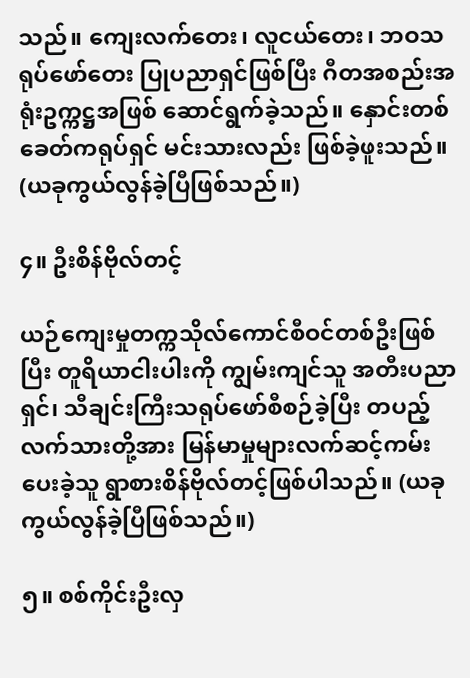သည်။ ကျေးလက်တေး၊ လူငယ်တေး၊ ဘဝသရုပ်ဖော်တေး ပြုပညာရှင်ဖြစ်ပြီး ဂီတအစည်းအရုံးဥက္ကဋ္ဌအဖြစ် ဆောင်ရွက်ခဲ့သည်။ နှောင်းတစ်ခေတ်ကရုပ်ရှင် မင်းသားလည်း ဖြစ်ခဲ့ဖူးသည်။ (ယခုကွယ်လွန်ခဲ့ပြီဖြစ်သည်။)

၄။ ဦးစိန်ဗိုလ်တင့်

ယဉ်ကျေးမှုတက္ကသိုလ်ကောင်စီဝင်တစ်ဦးဖြစ်ပြီး တူရိယာငါးပါးကို ကျွမ်းကျင်သူ အတီးပညာရှင်၊ သီချင်းကြီးသရုပ်ဖော်စီစဉ်ခဲ့ပြီး တပည့်လက်သားတို့အား မြန်မာမှုများလက်ဆင့်ကမ်းပေးခဲ့သူ ရွာစားစိန်ဗိုလ်တင့်ဖြစ်ပါသည်။ (ယခုကွယ်လွန်ခဲ့ပြီဖြစ်သည်။)

၅။ စစ်ကိုင်းဦးလှ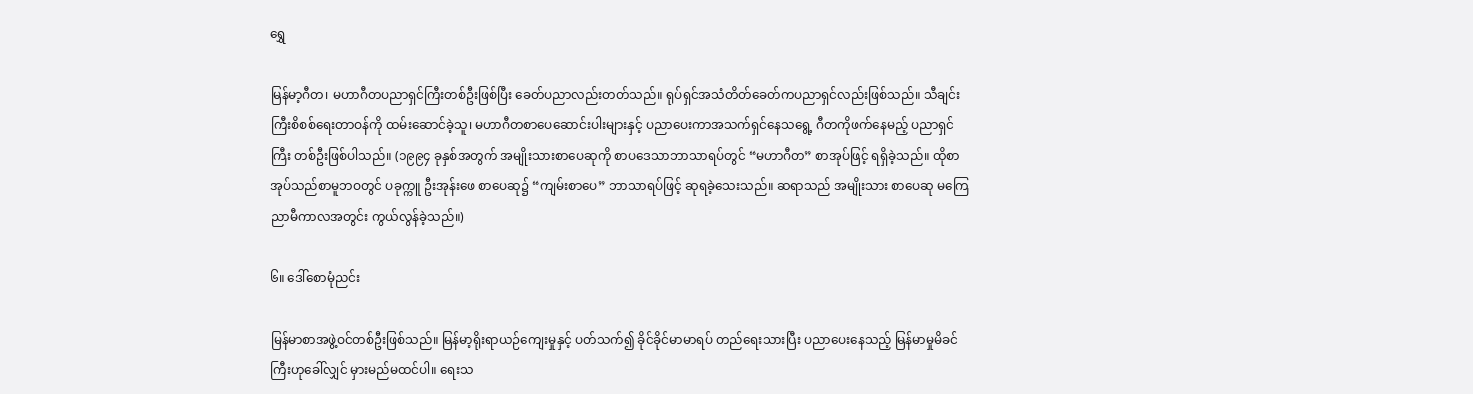ရွှေ

မြန်မာ့ဂီတ၊ မဟာဂီတပညာရှင်ကြီးတစ်ဦးဖြစ်ပြီး ခေတ်ပညာလည်းတတ်သည်။ ရုပ်ရှင်အသံတိတ်ခေတ်ကပညာရှင်လည်းဖြစ်သည်။ သီချင်းကြီးစိစစ်ရေးတာဝန်ကို ထမ်းဆောင်ခဲ့သူ၊ မဟာဂီတစာပေဆောင်းပါးများနှင့် ပညာပေးကာအသက်ရှင်နေသရွေ့ ဂီတကိုဖက်နေမည့် ပညာရှင်ကြီး တစ်ဦးဖြစ်ပါသည်။ (၁၉၉၄ ခုနှစ်အတွက် အမျိုးသားစာပေဆုကို စာပဒေသာဘာသာရပ်တွင် “မဟာဂီတ” စာအုပ်ဖြင့် ရရှိခဲ့သည်။ ထိုစာအုပ်သည်စာမူဘဝတွင် ပခုက္ကူ ဦးအုန်းဖေ စာပေဆု၌ “ကျမ်းစာပေ” ဘာသာရပ်ဖြင့် ဆုရခဲ့သေးသည်။ ဆရာသည် အမျိုးသား စာပေဆု မကြေညာမီကာလအတွင်း ကွယ်လွန်ခဲ့သည်။)

၆။ ဒေါ်စောမုံညင်း

မြန်မာစာအဖွဲ့ဝင်တစ်ဦးဖြစ်သည်။ မြန်မာ့ရိုးရာယဉ်ကျေးမှုနှင့် ပတ်သက်၍ ခိုင်ခိုင်မာမာရပ် တည်ရေးသားပြီး ပညာပေးနေသည့် မြန်မာမှုမိခင်ကြီးဟုခေါ်လျှင် မှားမည်မထင်ပါ။ ရေးသ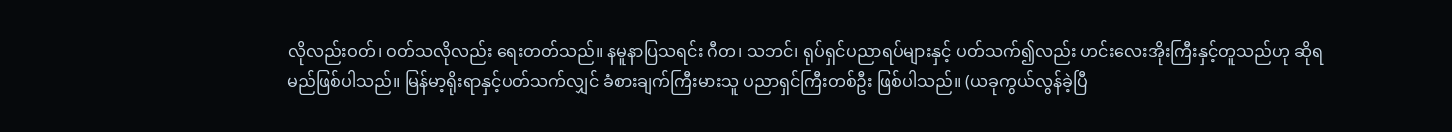လိုလည်းဝတ်၊ ဝတ်သလိုလည်း ရေးတတ်သည်။ နမူနာပြသရင်း ဂီတ၊ သဘင်၊ ရုပ်ရှင်ပညာရပ်များနှင့် ပတ်သက်၍လည်း ဟင်းလေးအိုးကြီးနှင့်တူသည်ဟု ဆိုရမည်ဖြစ်ပါသည်။ မြန်မာ့ရိုးရာနှင့်ပတ်သက်လျှင် ခံစားချက်ကြီးမားသူ ပညာရှင်ကြီးတစ်ဦး ဖြစ်ပါသည်။ (ယခုကွယ်လွန်ခဲ့ပြီ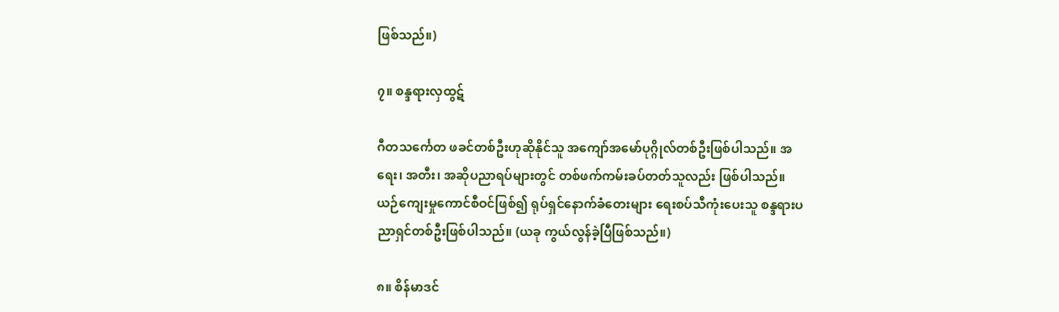ဖြစ်သည်။)

၇။ စန္ဒရားလှထွဋ်

ဂီတသင်္ကေတ ဖခင်တစ်ဦးဟုဆိုနိုင်သူ အကျော်အမော်ပုဂ္ဂိုလ်တစ်ဦးဖြစ်ပါသည်။ အရေး၊ အတီး၊ အဆိုပညာရပ်များတွင် တစ်ဖက်ကမ်းခပ်တတ်သူလည်း ဖြစ်ပါသည်။ ယဉ်ကျေးမှုကောင်စီဝင်ဖြစ်၍ ရုပ်ရှင်နောက်ခံတေးများ ရေးစပ်သီကုံးပေးသူ စန္ဒရားပညာရှင်တစ်ဦးဖြစ်ပါသည်။ (ယခု ကွယ်လွန်ခဲ့ပြီဖြစ်သည်။)

၈။ စိန်မာဒင်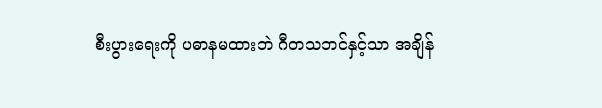စီးပွားရေးကို ပဓာနမထားဘဲ ဂီတသဘင်နှင့်သာ အချိန်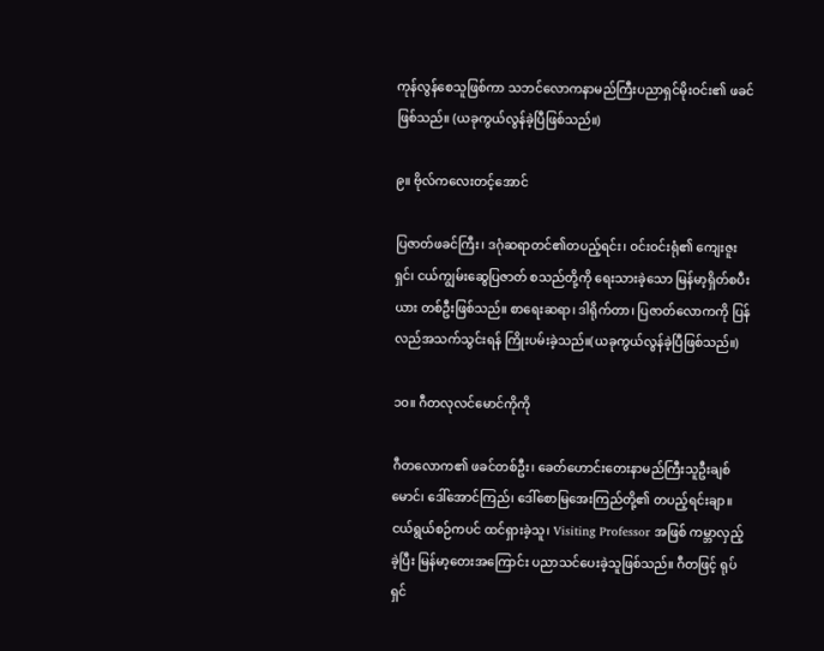ကုန်လွန်စေသူဖြစ်ကာ သဘင်လောကနာမည်ကြီးပညာရှင်မိုးဝင်း၏ ဖခင်ဖြစ်သည်။ (ယခုကွယ်လွန်ခဲ့ပြီဖြစ်သည်။)

၉။ ဗိုလ်ကလေးတင့်အောင်

ပြဇာတ်ဖခင်ကြီး၊ ဒဂုံဆရာတင်၏တပည့်ရင်း၊ ဝင်းဝင်းရုံ၏ ကျေးဇူးရှင်၊ ငယ်ကျွမ်းဆွေပြဇာတ် စသည်တို့ကို ရေးသားခဲ့သော မြန်မာ့ရှိတ်စပီးယား တစ်ဦးဖြစ်သည်။ စာရေးဆရာ၊ ဒါရိုက်တာ၊ ပြဇာတ်လောကကို ပြန်လည်အသက်သွင်းရန် ကြိုးပမ်းခဲ့သည်။(ယခုကွယ်လွန်ခဲ့ပြီဖြစ်သည်။)

၁၀။ ဂီတလုလင်မောင်ကိုကို

ဂီတလောက၏ ဖခင်တစ်ဦး၊ ခေတ်ဟောင်းတေးနာမည်ကြီးသူဦးချစ်မောင်၊ ဒေါ်အောင်ကြည်၊ ဒေါ်စောမြအေးကြည်တို့၏ တပည့်ရင်းချာ။ ငယ်ရွယ်စဉ်ကပင် ထင်ရှားခဲ့သူ၊ Visiting Professor အဖြစ် ကမ္ဘာလှည့်ခဲ့ပြီး မြန်မာ့တေးအကြောင်း ပညာသင်ပေးခဲ့သူဖြစ်သည်။ ဂီတဖြင့် ရုပ်ရှင်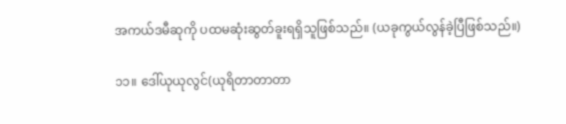အကယ်ဒမီဆုကို ပထမဆုံးဆွတ်ခူးရရှိသူဖြစ်သည်။ (ယခုကွယ်လွန်ခဲ့ပြီဖြစ်သည်။)

၁၁။ ဒေါ်ယုယုလွင်(ယုရိတာတာတာ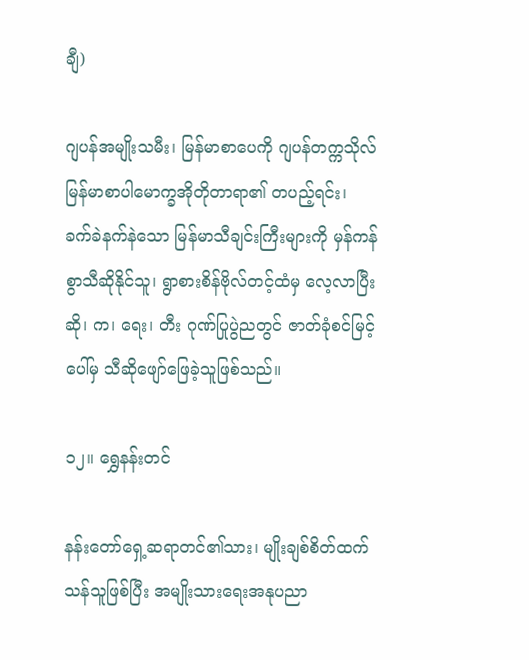ချီ)

ဂျပန်အမျိုးသမီး၊ မြန်မာစာပေကို ဂျပန်တက္ကသိုလ်မြန်မာစာပါမောက္ခအိုတိုတာရာ၏ တပည့်ရင်း၊ ခက်ခဲနက်နဲသော မြန်မာသီချင်းကြီးများကို မှန်ကန်စွာသီဆိုနိုင်သူ၊ ရွာစားစိန်ဗိုလ်တင့်ထံမှ လေ့လာပြီး ဆို၊ က၊ ရေး၊ တီး ဂုဏ်ပြုပွဲညတွင် ဇာတ်ခုံစင်မြင့်ပေါ်မှ သီဆိုဖျော်ဖြေခဲ့သူဖြစ်သည်။

၁၂။ ရွှေနန်းတင်

နန်းတော်ရှေ့ဆရာတင်၏သား၊ မျိုးချစ်စိတ်ထက်သန်သူဖြစ်ပြီး အမျိုးသားရေးအနုပညာ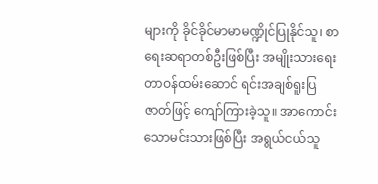များကို ခိုင်ခိုင်မာမာမဏ္ဍိုင်ပြုနိုင်သူ၊ စာရေးဆရာတစ်ဦးဖြစ်ပြီး အမျိုးသားရေးတာဝန်ထမ်းဆောင် ရင်းအချစ်ရူးပြဇာတ်ဖြင့် ကျော်ကြားခဲ့သူ။ အာကောင်းသောမင်းသားဖြစ်ပြီး အရွယ်ငယ်သူ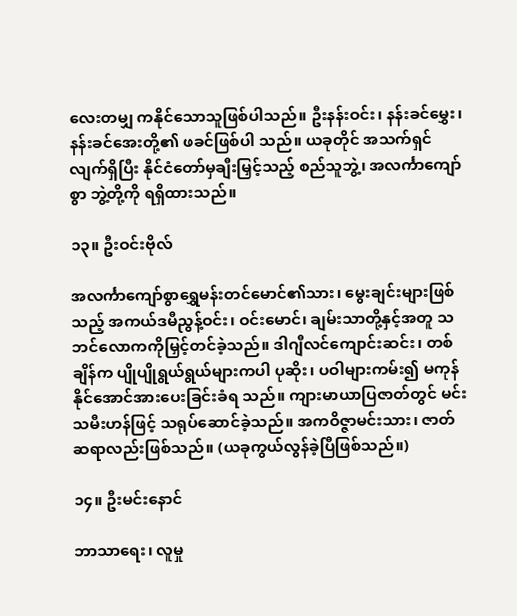လေးတမျှ ကနိုင်သောသူဖြစ်ပါသည်။ ဦးနန်းဝင်း၊ နန်းခင်မွှေး၊ နန်းခင်အေးတို့၏ ဖခင်ဖြစ်ပါ သည်။ ယခုတိုင် အသက်ရှင်လျက်ရှိပြီး နိုင်ငံတော်မှချီးမြှင့်သည့် စည်သူဘွဲ့၊ အလင်္ကာကျော်စွာ ဘွဲ့တို့ကို ရရှိထားသည်။

၁၃။ ဦးဝင်းဗိုလ်

အလင်္ကာကျော်စွာရွှေမန်းတင်မောင်၏သား၊ မွေးချင်းများဖြစ်သည့် အကယ်ဒမီညွန့်ဝင်း၊ ဝင်းမောင်၊ ချမ်းသာတို့နှင့်အတူ သဘင်လောကကိုမြှင့်တင်ခဲ့သည်။ ဒါဂျီလင်ကျောင်းဆင်း၊ တစ်ချိန်က ပျိုပျိုရွယ်ရွယ်များကပါ ပုဆိုး၊ ပဝါများကမ်း၍ မကုန်နိုင်အောင်အားပေးခြင်းခံရ သည်။ ကျားမာယာပြဇာတ်တွင် မင်းသမီးဟန်ဖြင့် သရုပ်ဆောင်ခဲ့သည်။ အကဝိဇ္ဇာမင်းသား၊ ဇာတ်ဆရာလည်းဖြစ်သည်။ (ယခုကွယ်လွန်ခဲ့ပြီဖြစ်သည်။)

၁၄။ ဦးမင်းနောင်

ဘာသာရေး၊ လူမှု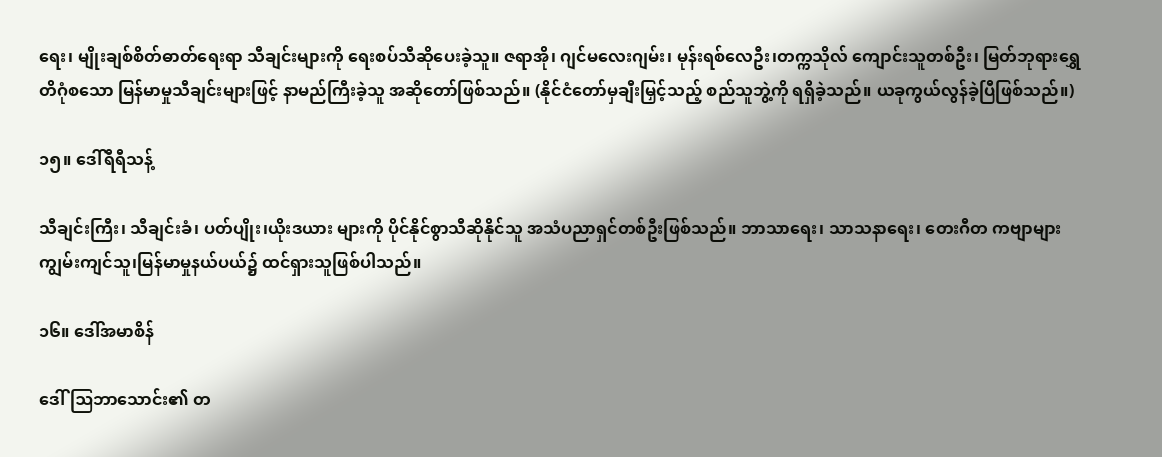ရေး၊ မျိုးချစ်စိတ်ဓာတ်ရေးရာ သီချင်းများကို ရေးစပ်သီဆိုပေးခဲ့သူ။ ဇရာအို၊ ဂျင်မလေးဂျမ်း၊ မုန်းရစ်လေဦး၊တက္ကသိုလ် ကျောင်းသူတစ်ဦး၊ မြတ်ဘုရားရွှေတိဂုံစသော မြန်မာမှုသီချင်းများဖြင့် နာမည်ကြီးခဲ့သူ အဆိုတော်ဖြစ်သည်။ (နိုင်ငံတော်မှချီးမြှင့်သည့် စည်သူဘွဲ့ကို ရရှိခဲ့သည်။ ယခုကွယ်လွန်ခဲ့ပြီဖြစ်သည်။)

၁၅။ ဒေါ်ရီရီသန့်

သီချင်းကြီး၊ သီချင်းခံ၊ ပတ်ပျိုး၊ယိုးဒယား များကို ပိုင်နိုင်စွာသီဆိုနိုင်သူ အသံပညာရှင်တစ်ဦးဖြစ်သည်။ ဘာသာရေး၊ သာသနာရေး၊ တေးဂီတ ကဗျာများကျွမ်းကျင်သူ၊မြန်မာမှုနယ်ပယ်၌ ထင်ရှားသူဖြစ်ပါသည်။

၁၆။ ဒေါ်အမာစိန်

ဒေါ်ဩဘာသောင်း၏ တ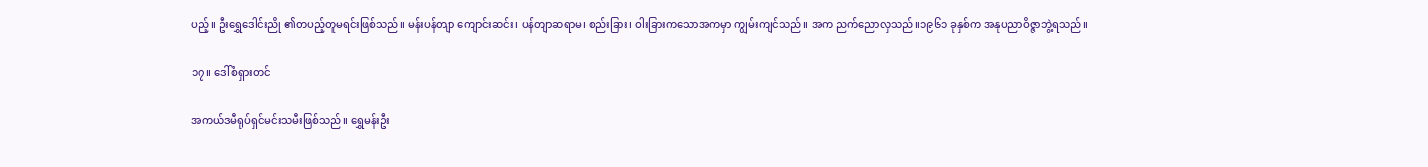ပည့်။ ဦးရွှေဒေါင်းညို ၏တပည့်တူမရင်းဖြစ်သည်။ မန်းပန်တျာ ကျောင်းဆင်း၊ ပန်တျာဆရာမ၊ စည်းခြား၊ ဝါးခြားကသောအကမှာ ကျွမ်းကျင်သည်။ အက ညက်ညောလှသည်။၁၉၆၁ ခုနှစ်က အနုပညာဝိဇ္ဇာဘွဲ့ရသည်။

၁၇။ ဒေါ်စံရှားတင်

အကယ်ဒမီရုပ်ရှင်မင်းသမီးဖြစ်သည်။ ရွှေမန်းဦး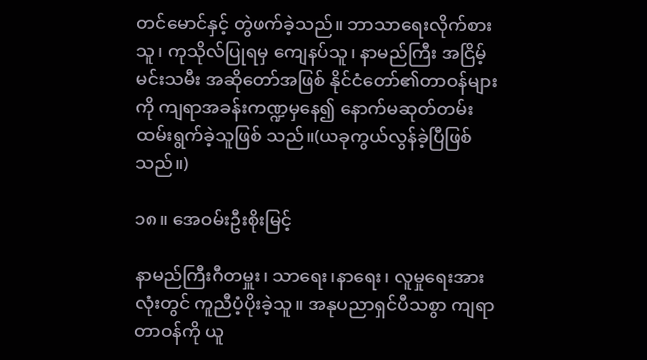တင်မောင်နှင့် တွဲဖက်ခဲ့သည်။ ဘာသာရေးလိုက်စားသူ၊ ကုသိုလ်ပြုရမှ ကျေနပ်သူ၊ နာမည်ကြီး အငြိမ့်မင်းသမီး အဆိုတော်အဖြစ် နိုင်ငံတော်၏တာဝန်များကို ကျရာအခန်းကဏ္ဍမှနေ၍ နောက်မဆုတ်တမ်း ထမ်းရွက်ခဲ့သူဖြစ် သည်။(ယခုကွယ်လွန်ခဲ့ပြီဖြစ်သည်။)

၁၈။ အေဝမ်းဦးစိုးမြင့်

နာမည်ကြီးဂီတမှူး၊ သာရေး၊နာရေး၊ လူမှုရေးအားလုံးတွင် ကူညီပံ့ပိုးခဲ့သူ။ အနုပညာရှင်ပီသစွာ ကျရာတာဝန်ကို ယူ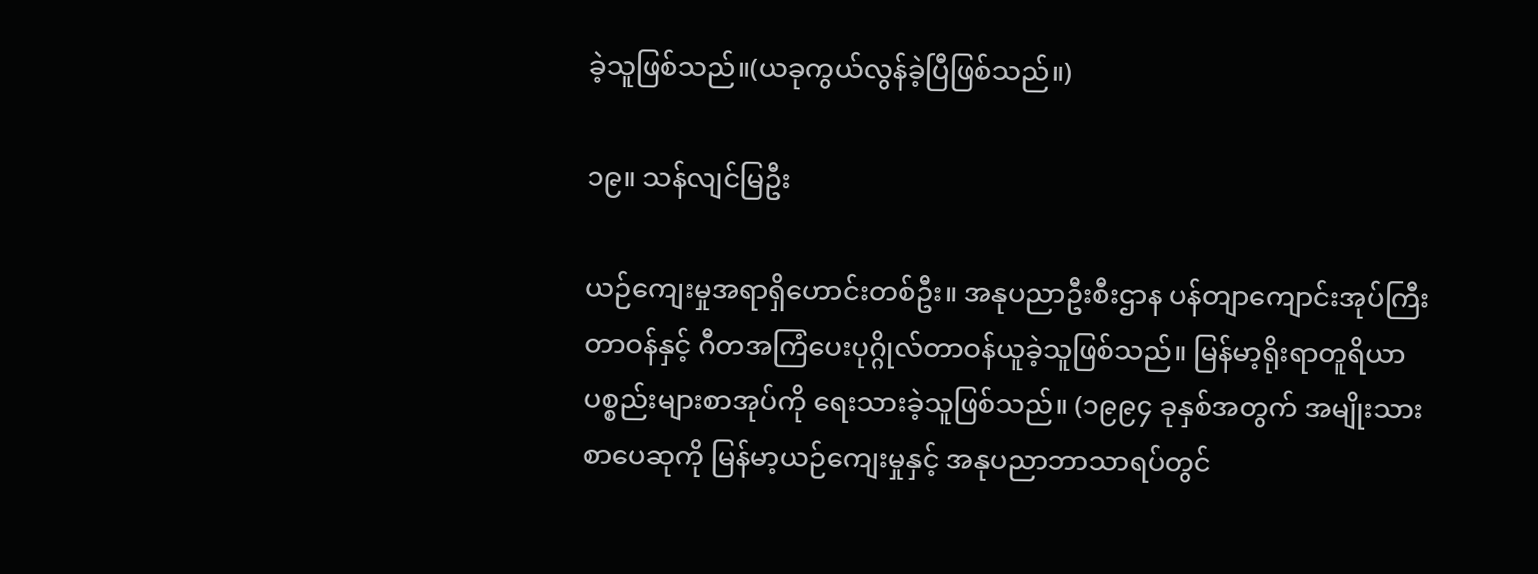ခဲ့သူဖြစ်သည်။(ယခုကွယ်လွန်ခဲ့ပြီဖြစ်သည်။)

၁၉။ သန်လျင်မြဦး

ယဉ်ကျေးမှုအရာရှိဟောင်းတစ်ဦး။ အနုပညာဦးစီးဌာန ပန်တျာကျောင်းအုပ်ကြီးတာဝန်နှင့် ဂီတအကြံပေးပုဂ္ဂိုလ်တာဝန်ယူခဲ့သူဖြစ်သည်။ မြန်မာ့ရိုးရာတူရိယာပစ္စည်းများစာအုပ်ကို ရေးသားခဲ့သူဖြစ်သည်။ (၁၉၉၄ ခုနှစ်အတွက် အမျိုးသားစာပေဆုကို မြန်မာ့ယဉ်ကျေးမှုနှင့် အနုပညာဘာသာရပ်တွင်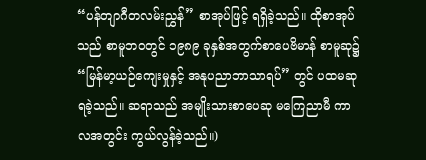“ပန်တျာဂီတလမ်းညွှန်” စာအုပ်ဖြင့် ရရှိခဲ့သည်။ ထိုစာအုပ်သည် စာမူဘဝတွင် ၁၉၈၉ ခုနှစ်အတွက်စာပေဗိမာန် စာမူဆု၌ “မြန်မာ့ယဉ်ကျေးမှုနှင့် အနုပညာဘာသာရပ်” တွင် ပထမဆုရခဲ့သည်။ ဆရာသည် အမျိုးသားစာပေဆု မကြေညာမီ ကာလအတွင်း ကွယ်လွန်ခဲ့သည်။)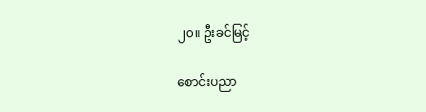၂၀။ ဦးခင်မြင့်

စောင်းပညာ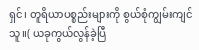ရှင်၊ တူရိယာပစ္စည်းများကို စွယ်စုံကျွမ်းကျင်သူ။( ယခုကွယ်လွန်ခဲ့ပြီ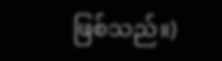ဖြစ်သည်။)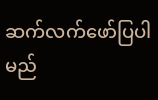ဆက်လက်ဖော်ပြပါမည်